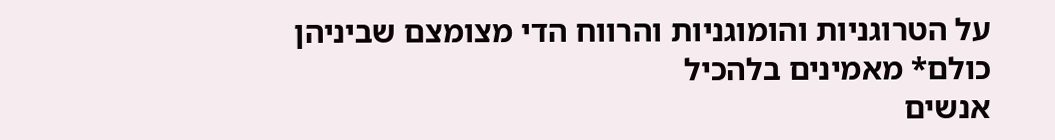על הטרוגניות והומוגניות והרווח הדי מצומצם שביניהן
כולם* מאמינים בלהכיל
אנשים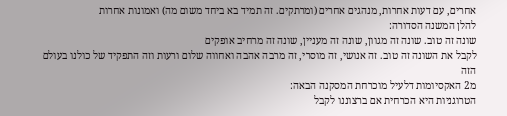אחרים, עם דעות אחרות, מנהגים אחרים (ומרתקים. זה תמיד בא ביחד משום מה) ואמונות אחרות
להלן המשנה הסדורה:
שונה זה טוב. שונה זה מגוון, שונה זה מעניין, שונה זה מרחיב אופקים
לקבל את השונה זה טוב. זה אנושי, זה מוסרי, זה מרבה אהבה ואחווה שלום ורעות וזה התפקיד של כולנו בעולם הזה
מ2 האקסיומות דלעיל מוכרחת המסקנה הבאה:
הטרוגניות היא הכרחית אם ברצוננו לקבל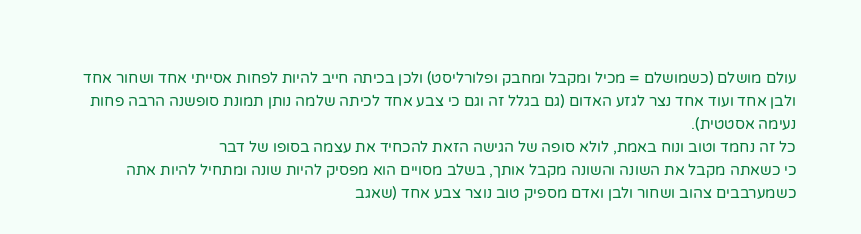עולם מושלם (כשמושלם = מכיל ומקבל ומחבק ופלורליסט) ולכן בכיתה חייב להיות לפחות אסייתי אחד ושחור אחד ולבן אחד ועוד אחד נצר לגזע האדום (גם בגלל זה וגם כי צבע אחד לכיתה שלמה נותן תמונת סופשנה הרבה פחות נעימה אסטטית).
כל זה נחמד וטוב ונוח באמת, לולא סופה של הגישה הזאת להכחיד את עצמה בסופו של דבר
כי כשאתה מקבל את השונה והשונה מקבל אותך, בשלב מסויים הוא מפסיק להיות שונה ומתחיל להיות אתה
כשמערבבים צהוב ושחור ולבן ואדם מספיק טוב נוצר צבע אחד (שאגב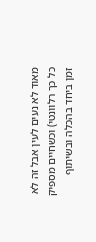מאוד לא נעים לעין אבל זה לא כל כך רלוונטי) וכשחיים מספיק זמן ביחד בהכלה ובשיתוף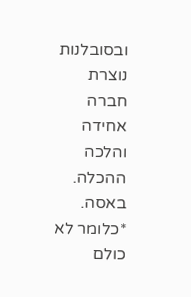ובסובלנות נוצרת חברה אחידה והלכה ההכלה.
באסה.
*כלומר לא כולם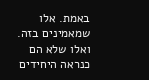באמת. אלו שמאמינים בזה. ואלו שלא הם כנראה היחידים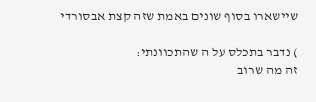שיישארו בסוף שונים באמת שזה קצת אבסורדי

) נדבר בתכלס על ה שהתכוונתי:
זה מה שרוב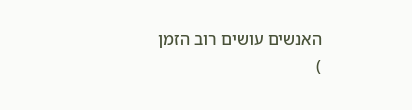האנשים עושים רוב הזמן
)